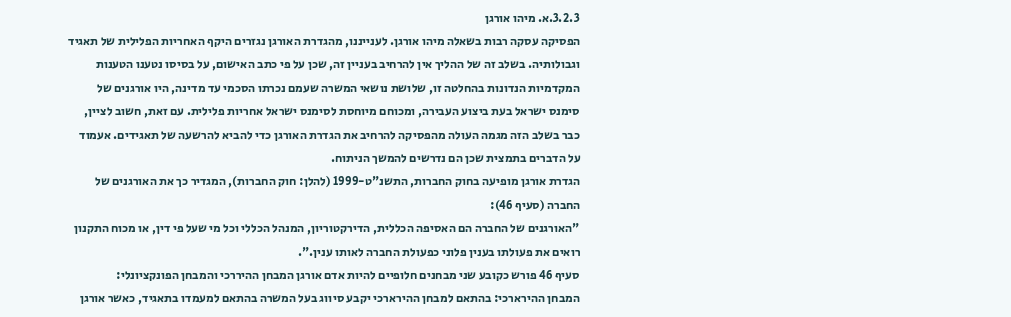3.2.3.א. מיהו אורגן
הפסיקה עסקה רבות בשאלה מיהו אורגן. לענייננו, מהגדרת האורגן נגזרים היקף האחריות הפלילית של תאגיד וגבולותיה. בשלב זה של ההליך אין להרחיב בעניין זה, שכן על פי כתב האישום, על בסיסו נטענו הטענות המקדמיות הנדונות בהחלטה זו, שלושת נושאי המשרה שעמם נכרתו הסכמי עד מדינה, היו אורגנים של סימנס ישראל בעת ביצוע העבירה, ומכוחם מיוחסת לסימנס ישראל אחריות פלילית. עם זאת, חשוב לציין, כבר בשלב הזה מגמה העולה מהפסיקה להרחיב את הגדרת האורגן כדי להביא להרשעה של תאגידים. אעמוד על הדברים בתמצית שכן הם נדרשים להמשך הניתוח.
הגדרת אורגן מופיעה בחוק החברות, התשנ"ט-1999 (להלן: חוק החברות), המגדיר כך את האורגנים של החברה (סעיף 46):
"האורגנים של החברה הם האסיפה הכללית, הדירקטוריון, המנהל הכללי וכל מי שעל פי דין, או מכוח התקנון רואים את פעולתו בענין פלוני כפעולת החברה לאותו ענין.".
סעיף 46 פורש כקובע שני מבחנים חלופיים להיות אדם אורגן המבחן ההיררכי והמבחן הפונקציונלי:
המבחן ההירארכי: בהתאם למבחן ההירארכי יקבע סיווג בעל המשרה בהתאם למעמדו בתאגיד, כאשר אורגן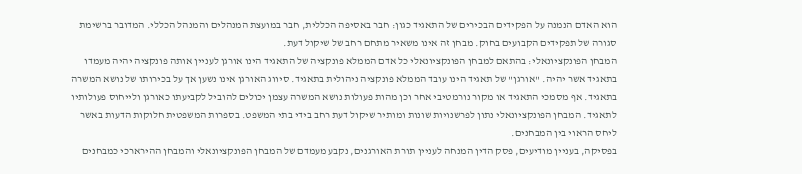הוא האדם הנמנה על הפקידים הבכירים של התאגיד כגון: חבר באסיפה הכללית, חבר במועצת המנהלים והמנהל הכללי. המדובר ברשימת סגורה של תפקידים הקבועים בחוק. מבחן זה אינו משאיר מתחם רחב של שיקול דעת.
המבחן הפונקציונאלי: בהתאם למבחן הפונקציונאלי כל אדם הממלא פונקציה של התאגיד הינו אורגן לעניין אותה פונקציה יהיה מעמדו בתאגיד אשר יהיה. "אורגן" של תאגיד הינו עובד הממלא פונקציה ניהולית בתאגיד. סיווג האורגן אינו נשען אך על בכירותו של נושא המשרה בתאגיד. אף מסמכי התאגיד או מקור נורמטיבי אחר וכן מהות פעולות נושא המשרה עצמן יכולים להוביל לקביעתו כאורגן ולייחוס פעולותיו לתאגיד. המבחן הפונקציונאלי נתון לפרשנויות שונות ומותיר שיקול דעת רחב בידי בתי המשפט. בספרות המשפטית חלוקות הדעות באשר ליחס הראוי בין המבחנים.
בפסיקה, בעניין מודיעים, פסק הדין המנחה לעניין תורת האורגנים, נקבע מעמדם של המבחן הפונקציונאלי והמבחן ההירארכי כמבחנים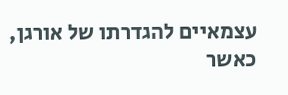עצמאיים להגדרתו של אורגן, כאשר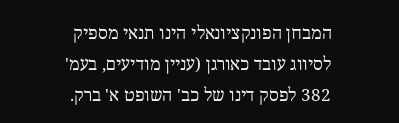המבחן הפונקציונאלי הינו תנאי מספיק לסיווג עובד כאורגן (עניין מודיעים, בעמ' 382 לפסק דינו של כב' השופט א' ברק.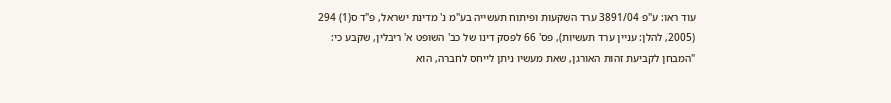עוד ראו: ע"פ 3891/04 ערד השקעות ופיתוח תעשייה בע"מ נ' מדינת ישראל, פ"ד ס(1) 294 (2005, להלן: עניין ערד תעשיות), פס' 66 לפסק דינו של כב' השופט א' ריבלין, שקבע כי: "המבחן לקביעת זהות האורגן, שאת מעשיו ניתן לייחס לחברה, הוא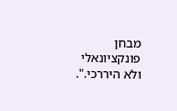מבחן פונקציונאלי ולא היררכי.".